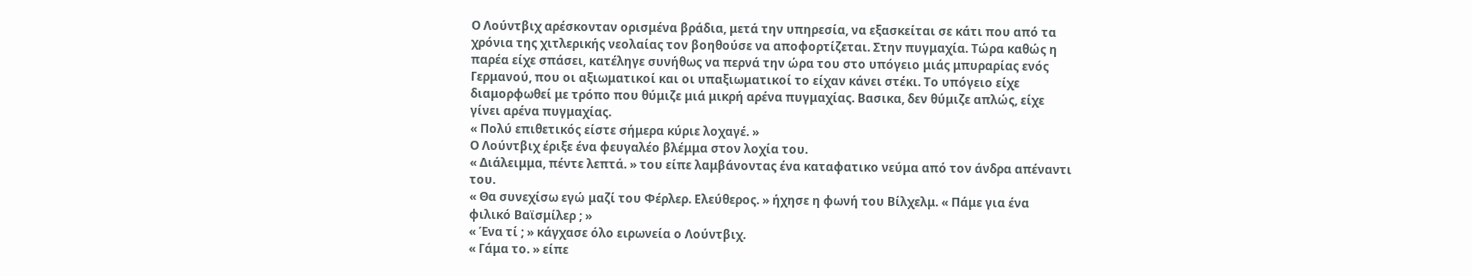Ο Λούντβιχ αρέσκονταν ορισμένα βράδια, μετά την υπηρεσία, να εξασκείται σε κάτι που από τα χρόνια της χιτλερικής νεολαίας τον βοηθούσε να αποφορτίζεται. Στην πυγμαχία. Τώρα καθώς η παρέα είχε σπάσει, κατέληγε συνήθως να περνά την ώρα του στο υπόγειο μιάς μπυραρίας ενός Γερμανού, που οι αξιωματικοί και οι υπαξιωματικοί το είχαν κάνει στέκι. Το υπόγειο είχε διαμορφωθεί με τρόπο που θύμιζε μιά μικρή αρένα πυγμαχίας. Βασικα, δεν θύμιζε απλώς, είχε γίνει αρένα πυγμαχίας.
« Πολύ επιθετικός είστε σήμερα κύριε λοχαγέ. »
Ο Λούντβιχ έριξε ένα φευγαλέο βλέμμα στον λοχία του.
« Διάλειμμα, πέντε λεπτά. » του είπε λαμβάνοντας ένα καταφατικο νεύμα από τον άνδρα απέναντι του.
« Θα συνεχίσω εγώ μαζί του Φέρλερ. Ελεύθερος. » ήχησε η φωνή του Βίλχελμ. « Πάμε για ένα φιλικό Βαϊσμίλερ ; »
« Ένα τί ; » κάγχασε όλο ειρωνεία ο Λούντβιχ.
« Γάμα το. » είπε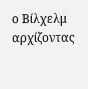ο Βίλχελμ αρχίζοντας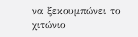να ξεκουμπώνει το χιτώνιο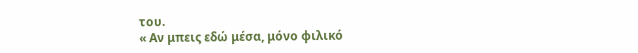του.
« Αν μπεις εδώ μέσα, μόνο φιλικό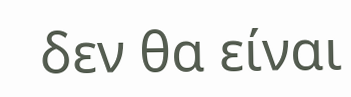δεν θα είναι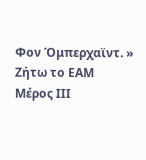Φον Όμπερχαϊντ. »
Ζήτω το ΕΑΜ Μέρος ΙΙΙ